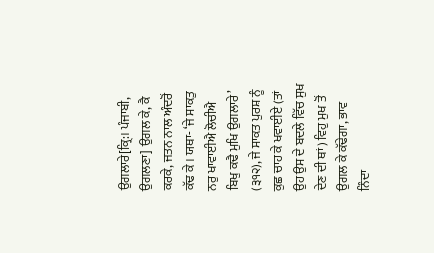ਉਗਲਾਰੇ[ਕ੍ਰਿ:। ਪੰਜਾਬੀ, ਉਗਲਣਾ] ਉਗਲ ਕੇ, ਕੈ ਕਰਕੇ, ਜਤਨ ਨਾਲ ਅੰਦਰੋਂ ਕੱਢ ਕੇ। ਯਥਾ- ‘ਜੇ ਸਾਕਤੁ ਨਰੁ ਖਾਵਾਈਐ ਲੋਚੀਐ ਬਿਖੁ ਕਢੈ ਮੁਖਿ ਉਗਲਾਰੇ’ (੩੧੨), ਜੇ ਸਾਕਤ ਪੁਰਸ਼ ਨੂੰ ਕੁਛ ਚਾਹ ਕੇ ਖਵਾਈਏ (ਤਾਂ ਉਹ ਉਸ ਦੇ ਬਦਲੇ ਵਿੱਚ ਸੁਖ ਦੇਣ ਦੀ ਥਾਂ) ਵਿਹੁ ਮੁਖ ਤੋਂ ਉਗਲ ਕੇ ਕੱਢੇਗਾ, ਭਾਵ ਨਿੰਦਾ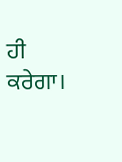ਹੀ ਕਰੇਗਾ।